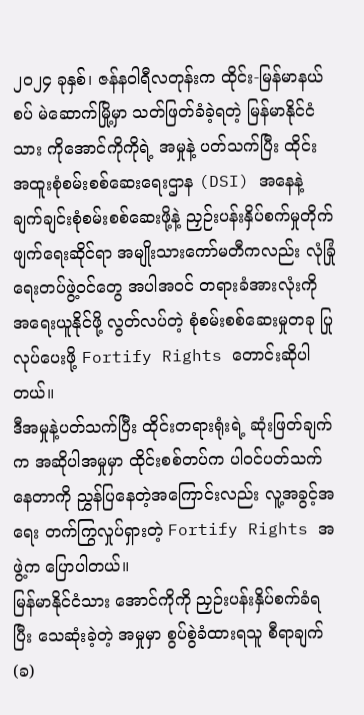၂၀၂၄ ခုနှစ်၊ ဇန်နဝါရီလတုန်းက ထိုင်း-မြန်မာနယ်စပ် မဲဆောက်မြို့မှာ သတ်ဖြတ်ခံခဲ့ရတဲ့ မြန်မာနိုင်ငံသား ကိုအောင်ကိုကိုရဲ့ အမှုနဲ့ ပတ်သက်ပြီး ထိုင်း အထူးစုံစမ်းစစ်ဆေးရေးဌာန (DSI) အနေနဲ့ ချက်ချင်းစုံစမ်းစစ်ဆေးဖို့နဲ့ ညှဉ်းပန်းနှိပ်စက်မှုတိုက်ဖျက်ရေးဆိုင်ရာ အမျိုးသားကော်မတီကလည်း လုံခြုံရေးတပ်ဖွဲ့ဝင်တွေ အပါအဝင် တရားခံအားလုံးကို အရေးယူနိုင်ဖို့ လွတ်လပ်တဲ့ စုံစမ်းစစ်ဆေးမှုတခု ပြုလုပ်ပေးဖို့ Fortify Rights တောင်းဆိုပါတယ်။
ဒီအမှုနဲ့ပတ်သက်ပြီး ထိုင်းတရားရုံးရဲ့ ဆုံးဖြတ်ချက်က အဆိုပါအမှုမှာ ထိုင်းစစ်တပ်က ပါဝင်ပတ်သက်နေတာကို ညွှန်ပြနေတဲ့အကြောင်းလည်း လူ့အခွင့်အရေး တက်ကြွလှုပ်ရှားတဲ့ Fortify Rights အဖွဲ့က ပြောပါတယ်။
မြန်မာနိုင်ငံသား အောင်ကိုကို ညှဉ်းပန်းနှိပ်စက်ခံရပြီး သေဆုံးခဲ့တဲ့ အမှုမှာ စွပ်စွဲခံထားရသူ စီရာချက်(ခ)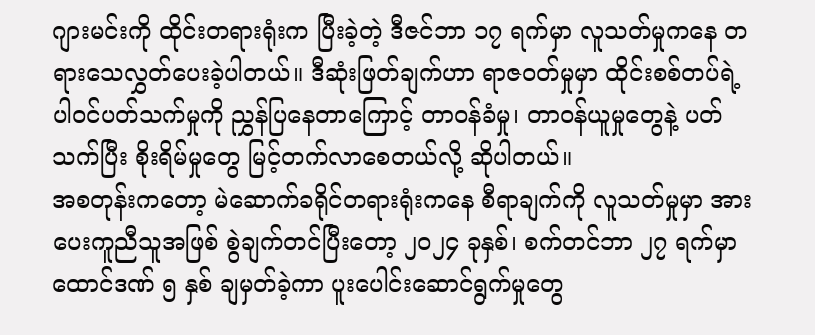ဂျားမင်းကို ထိုင်းတရားရုံးက ပြီးခဲ့တဲ့ ဒီဇင်ဘာ ၁၇ ရက်မှာ လူသတ်မှုကနေ တရားသေလွှတ်ပေးခဲ့ပါတယ်။ ဒီဆုံးဖြတ်ချက်ဟာ ရာဇဝတ်မှုမှာ ထိုင်းစစ်တပ်ရဲ့ ပါဝင်ပတ်သက်မှုကို ညွှန်ပြနေတာကြောင့် တာဝန်ခံမှု၊ တာဝန်ယူမှုတွေနဲ့ ပတ်သက်ပြီး စိုးရိမ်မှုတွေ မြင့်တက်လာစေတယ်လို့ ဆိုပါတယ်။
အစတုန်းကတော့ မဲဆောက်ခရိုင်တရားရုံးကနေ စီရာချက်ကို လူသတ်မှုမှာ အားပေးကူညီသူအဖြစ် စွဲချက်တင်ပြီးတော့ ၂၀၂၄ ခုနှစ်၊ စက်တင်ဘာ ၂၇ ရက်မှာ ထောင်ဒဏ် ၅ နှစ် ချမှတ်ခဲ့ကာ ပူးပေါင်းဆောင်ရွက်မှုတွေ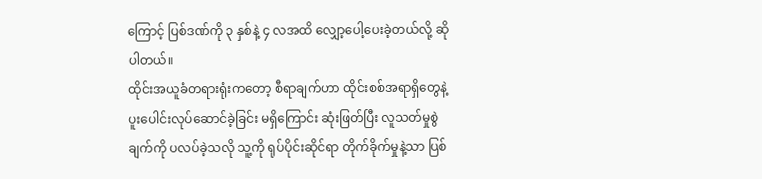ကြောင့် ပြစ်ဒဏ်ကို ၃ နှစ်နဲ့ ၄ လအထိ လျှော့ပေါ့ပေးခဲ့တယ်လို့ ဆိုပါတယ်။
ထိုင်းအယူခံတရားရုံးကတော့ စီရာချက်ဟာ ထိုင်းစစ်အရာရှိတွေနဲ့ ပူးပေါင်းလုပ်ဆောင်ခဲ့ခြင်း မရှိကြောင်း ဆုံးဖြတ်ပြီး လူသတ်မှုစွဲချက်ကို ပလပ်ခဲ့သလို သူ့ကို ရုပ်ပိုင်းဆိုင်ရာ တိုက်ခိုက်မှုနဲ့သာ ပြစ်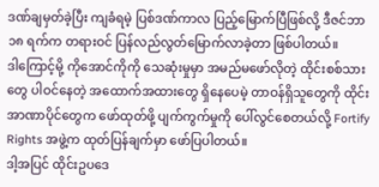ဒဏ်ချမှတ်ခဲ့ပြီး ကျခံရမဲ့ ပြစ်ဒဏ်ကာလ ပြည့်မြောက်ပြီဖြစ်လို့ ဒီဇင်ဘာ ၁၈ ရက်က တရားဝင် ပြန်လည်လွတ်မြောက်လာခဲ့တာ ဖြစ်ပါတယ်။
ဒါကြောင့်မို့ ကိုအောင်ကိုကို သေဆုံးမှုမှာ အမည်မဖော်လိုတဲ့ ထိုင်းစစ်သားတွေ ပါဝင်နေတဲ့ အထောက်အထားတွေ ရှိနေပေမဲ့ တာဝန်ရှိသူတွေကို ထိုင်းအာဏာပိုင်တွေက ဖော်ထုတ်ဖို့ ပျက်ကွက်မှုကို ပေါ်လွင်စေတယ်လို့ Fortify Rights အဖွဲ့က ထုတ်ပြန်ချက်မှာ ဖော်ပြပါတယ်။
ဒါ့အပြင် ထိုင်းဥပဒေ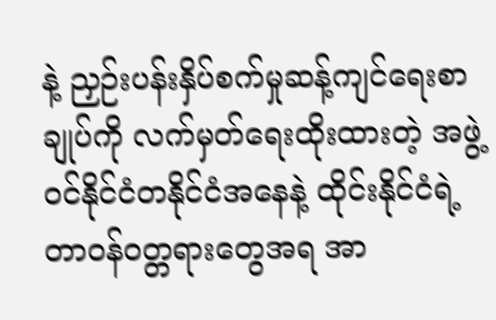နဲ့ ညှဉ်းပန်းနှိပ်စက်မှုဆန့်ကျင်ရေးစာချုပ်ကို လက်မှတ်ရေးထိုးထားတဲ့ အဖွဲ့ဝင်နိုင်ငံတနိုင်ငံအနေနဲ့ ထိုင်းနိုင်ငံရဲ့ တာဝန်ဝတ္တရားတွေအရ အာ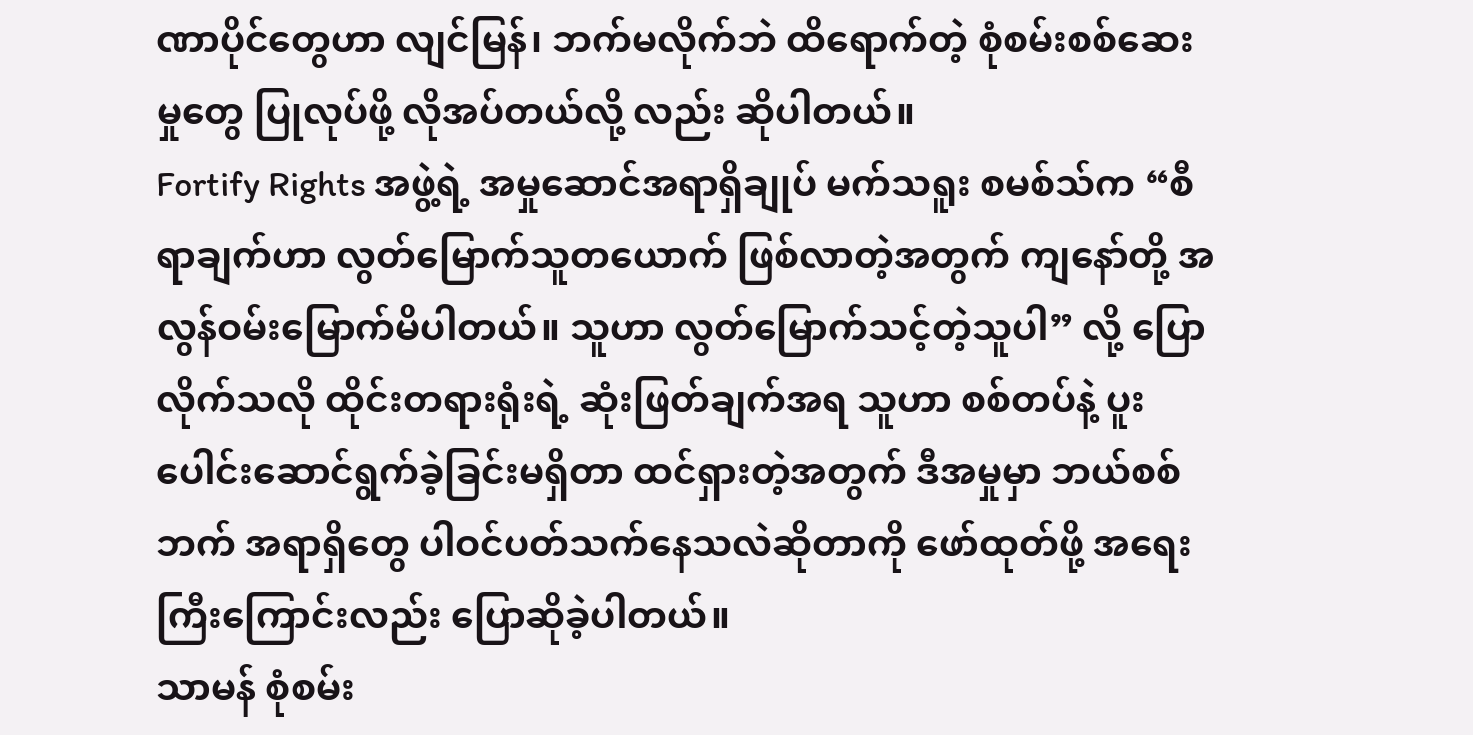ဏာပိုင်တွေဟာ လျင်မြန်၊ ဘက်မလိုက်ဘဲ ထိရောက်တဲ့ စုံစမ်းစစ်ဆေးမှုတွေ ပြုလုပ်ဖို့ လိုအပ်တယ်လို့ လည်း ဆိုပါတယ်။
Fortify Rights အဖွဲ့ရဲ့ အမှုဆောင်အရာရှိချုပ် မက်သရူး စမစ်သ်က “စီရာချက်ဟာ လွတ်မြောက်သူတယောက် ဖြစ်လာတဲ့အတွက် ကျနော်တို့ အလွန်ဝမ်းမြောက်မိပါတယ်။ သူဟာ လွတ်မြောက်သင့်တဲ့သူပါ” လို့ ပြောလိုက်သလို ထိုင်းတရားရုံးရဲ့ ဆုံးဖြတ်ချက်အရ သူဟာ စစ်တပ်နဲ့ ပူးပေါင်းဆောင်ရွက်ခဲ့ခြင်းမရှိတာ ထင်ရှားတဲ့အတွက် ဒီအမှုမှာ ဘယ်စစ်ဘက် အရာရှိတွေ ပါဝင်ပတ်သက်နေသလဲဆိုတာကို ဖော်ထုတ်ဖို့ အရေးကြီးကြောင်းလည်း ပြောဆိုခဲ့ပါတယ်။
သာမန် စုံစမ်း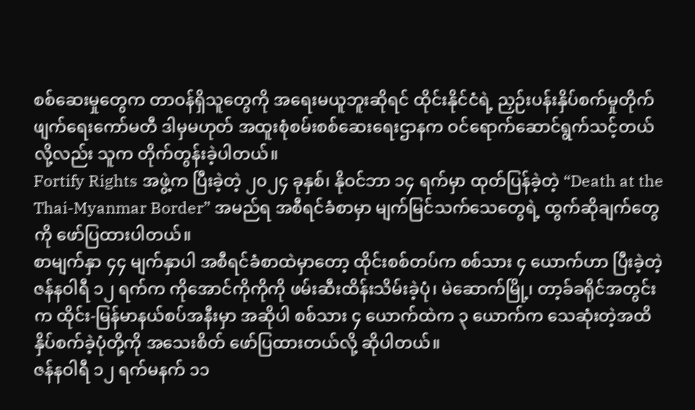စစ်ဆေးမှုတွေက တာဝန်ရှိသူတွေကို အရေးမယူဘူးဆိုရင် ထိုင်းနိုင်ငံရဲ့ ညှဉ်းပန်းနှိပ်စက်မှုတိုက်ဖျက်ရေးကော်မတီ ဒါမှမဟုတ် အထူးစုံစမ်းစစ်ဆေးရေးဌာနက ဝင်ရောက်ဆောင်ရွက်သင့်တယ်လို့လည်း သူက တိုက်တွန်းခဲ့ပါတယ်။
Fortify Rights အဖွဲ့က ပြီးခဲ့တဲ့ ၂၀၂၄ ခုနှစ်၊ နိုဝင်ဘာ ၁၄ ရက်မှာ ထုတ်ပြန်ခဲ့တဲ့ “Death at the Thai-Myanmar Border” အမည်ရ အစီရင်ခံစာမှာ မျက်မြင်သက်သေတွေရဲ့ ထွက်ဆိုချက်တွေကို ဖော်ပြထားပါတယ်။
စာမျက်နှာ ၄၄ မျက်နှာပါ အစီရင်ခံစာထဲမှာတော့ ထိုင်းစစ်တပ်က စစ်သား ၄ ယောက်ဟာ ပြီးခဲ့တဲ့ ဇန်နဝါရီ ၁၂ ရက်က ကိုအောင်ကိုကိုကို ဖမ်းဆီးထိန်းသိမ်းခဲ့ပုံ၊ မဲဆောက်မြို့၊ တာ့ခ်ခရိုင်အတွင်းက ထိုင်း-မြန်မာနယ်စပ်အနီးမှာ အဆိုပါ စစ်သား ၄ ယောက်ထဲက ၃ ယောက်က သေဆုံးတဲ့အထိ နှိပ်စက်ခဲ့ပုံတို့ကို အသေးစိတ် ဖော်ပြထားတယ်လို့ ဆိုပါတယ်။
ဇန်နဝါရီ ၁၂ ရက်မနက် ၁၁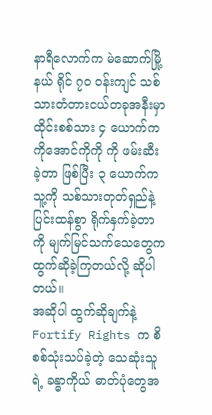နာရီလောက်က မဲဆောက်မြို့နယ် ရိုင် ၇၀ ဝန်းကျင် သစ်သားတံတားငယ်တခုအနီးမှာ ထိုင်းစစ်သား ၄ ယောက်က ကိုအောင်ကိုကို ကို ဖမ်းဆီးခဲ့တာ ဖြစ်ပြီး ၃ ယောက်က သူ့ကို သစ်သားတုတ်ရှည်နဲ့ ပြင်းထန်စွာ ရိုက်နှက်ခဲ့တာကို မျက်မြင်သက်သေတွေက ထွက်ဆိုခဲ့ကြတယ်လို့ ဆိုပါတယ်။
အဆိုပါ ထွက်ဆိုချက်နဲ့ Fortify Rights က စိစစ်သုံးသပ်ခဲ့တဲ့ သေဆုံးသူရဲ့ ခန္ဓာကိုယ် ဓာတ်ပုံတွေအ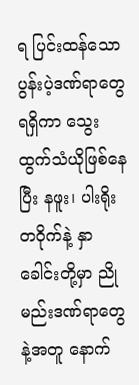ရ ပြင်းထန်သော ပွန်းပဲ့ဒဏ်ရာတွေ ရရှိကာ သွေးထွက်သံယိုဖြစ်နေပြီး နဖူး၊ ပါးရိုးတဝိုက်နဲ့ နှာခေါင်းတို့မှာ ညိုမည်းဒဏ်ရာတွေနဲ့အတူ နောက်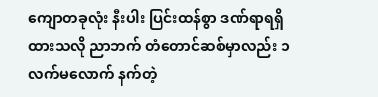ကျောတခုလုံး နီးပါး ပြင်းထန်စွာ ဒဏ်ရာရရှိထားသလို ညာဘက် တံတောင်ဆစ်မှာလည်း ၁ လက်မလောက် နက်တဲ့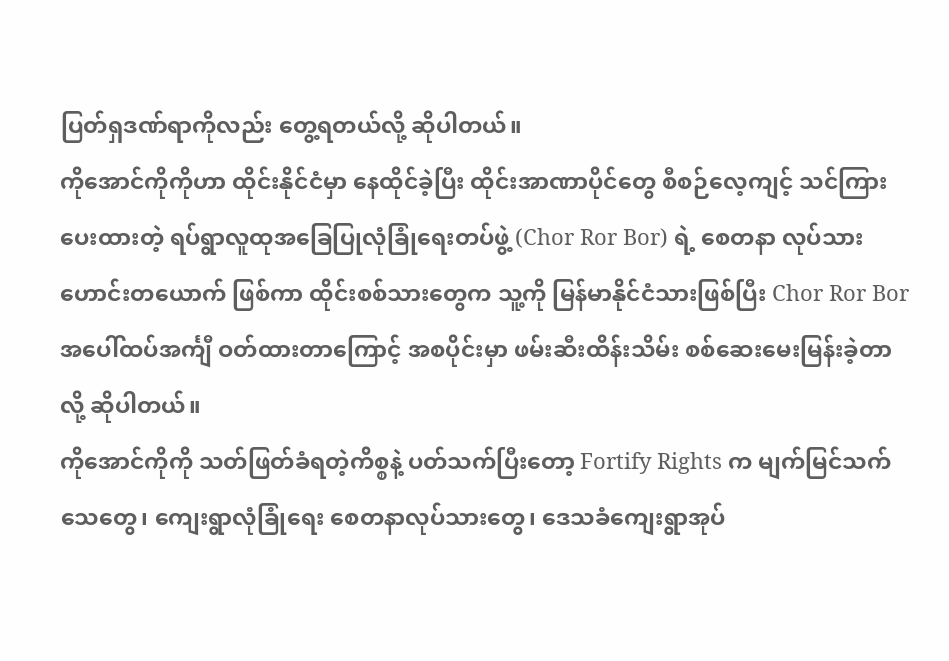ပြတ်ရှဒဏ်ရာကိုလည်း တွေ့ရတယ်လို့ ဆိုပါတယ်။
ကိုအောင်ကိုကိုဟာ ထိုင်းနိုင်ငံမှာ နေထိုင်ခဲ့ပြီး ထိုင်းအာဏာပိုင်တွေ စီစဉ်လေ့ကျင့် သင်ကြားပေးထားတဲ့ ရပ်ရွာလူထုအခြေပြုလုံခြုံရေးတပ်ဖွဲ့ (Chor Ror Bor) ရဲ့ စေတနာ လုပ်သားဟောင်းတယောက် ဖြစ်ကာ ထိုင်းစစ်သားတွေက သူ့ကို မြန်မာနိုင်ငံသားဖြစ်ပြီး Chor Ror Bor အပေါ်ထပ်အင်္ကျီ ဝတ်ထားတာကြောင့် အစပိုင်းမှာ ဖမ်းဆီးထိန်းသိမ်း စစ်ဆေးမေးမြန်းခဲ့တာလို့ ဆိုပါတယ်။
ကိုအောင်ကိုကို သတ်ဖြတ်ခံရတဲ့ကိစ္စနဲ့ ပတ်သက်ပြီးတော့ Fortify Rights က မျက်မြင်သက်သေတွေ၊ ကျေးရွာလုံခြုံရေး စေတနာလုပ်သားတွေ၊ ဒေသခံကျေးရွာအုပ်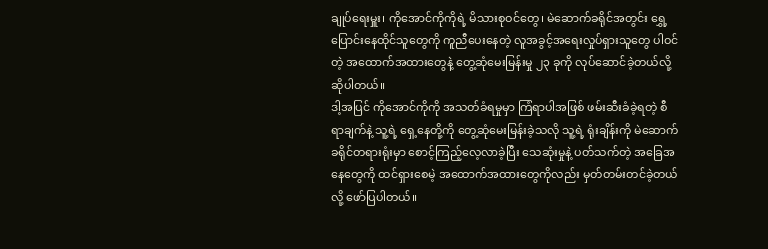ချုပ်ရေးမှူး၊ ကိုအောင်ကိုကိုရဲ့ မိသားစုဝင်တွေ၊ မဲဆောက်ခရိုင်အတွင်း ရွှေ့ပြောင်းနေထိုင်သူတွေကို ကူညီပေးနေတဲ့ လူအခွင့်အရေးလှုပ်ရှားသူတွေ ပါဝင်တဲ့ အထောက်အထားတွေနဲ့ တွေ့ဆုံမေးမြန်းမှု ၂၃ ခုကို လုပ်ဆောင်ခဲ့တယ်လို့ ဆိုပါတယ်။
ဒါ့အပြင် ကိုအောင်ကိုကို အသတ်ခံရမှုမှာ ကြံရာပါအဖြစ် ဖမ်းဆီးခံခဲ့ရတဲ့ စီရာချက်နဲ့ သူ့ရဲ့ ရှေ့နေတို့ကို တွေ့ဆုံမေးမြန်းခဲ့သလို သူ့ရဲ့ ရုံးချိန်းကို မဲဆောက်ခရိုင်တရားရုံးမှာ စောင့်ကြည့်လေ့လာခဲ့ပြီး သေဆုံးမှုနဲ့ ပတ်သက်တဲ့ အခြေအနေတွေကို ထင်ရှားစေမဲ့ အထောက်အထားတွေကိုလည်း မှတ်တမ်းတင်ခဲ့တယ်လို့ ဖော်ပြပါတယ်။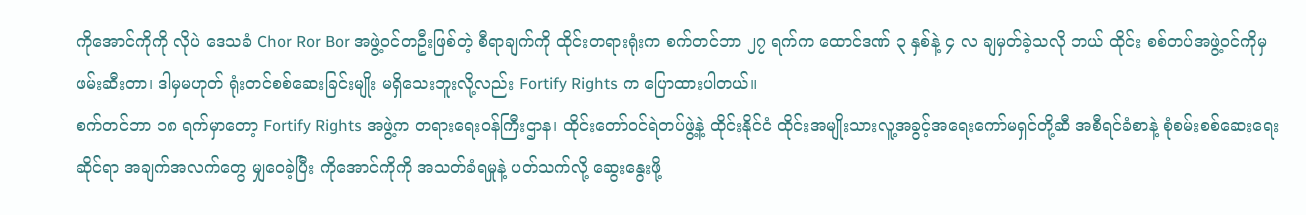ကိုအောင်ကိုကို လိုပဲ ဒေသခံ Chor Ror Bor အဖွဲ့ဝင်တဦးဖြစ်တဲ့ စီရာချက်ကို ထိုင်းတရားရုံးက စက်တင်ဘာ ၂၇ ရက်က ထောင်ဒဏ် ၃ နှစ်နဲ့ ၄ လ ချမှတ်ခဲ့သလို ဘယ် ထိုင်း စစ်တပ်အဖွဲ့ဝင်ကိုမှ ဖမ်းဆီးတာ၊ ဒါမှမဟုတ် ရုံးတင်စစ်ဆေးခြင်းမျိုး မရှိသေးဘူးလို့လည်း Fortify Rights က ပြောထားပါတယ်။
စက်တင်ဘာ ၁၈ ရက်မှာတော့ Fortify Rights အဖွဲ့က တရားရေးဝန်ကြီးဌာန၊ ထိုင်းတော်ဝင်ရဲတပ်ဖွဲ့နဲ့ ထိုင်းနိုင်ငံ ထိုင်းအမျိုးသားလူ့အခွင့်အရေးကော်မရှင်တို့ဆီ အစီရင်ခံစာနဲ့ စုံစမ်းစစ်ဆေးရေးဆိုင်ရာ အချက်အလက်တွေ မျှဝေခဲ့ပြီး ကိုအောင်ကိုကို အသတ်ခံရမှုနဲ့ ပတ်သက်လို့ ဆွေးနွေးဖို့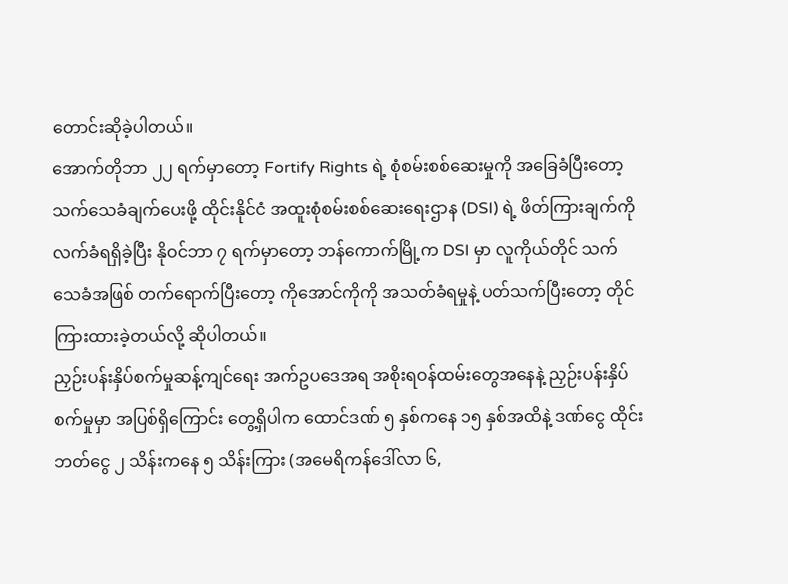တောင်းဆိုခဲ့ပါတယ်။
အောက်တိုဘာ ၂၂ ရက်မှာတော့ Fortify Rights ရဲ့ စုံစမ်းစစ်ဆေးမှုကို အခြေခံပြီးတော့ သက်သေခံချက်ပေးဖို့ ထိုင်းနိုင်ငံ အထူးစုံစမ်းစစ်ဆေးရေးဌာန (DSI) ရဲ့ ဖိတ်ကြားချက်ကို လက်ခံရရှိခဲ့ပြီး နိုဝင်ဘာ ၇ ရက်မှာတော့ ဘန်ကောက်မြို့က DSI မှာ လူကိုယ်တိုင် သက်သေခံအဖြစ် တက်ရောက်ပြီးတော့ ကိုအောင်ကိုကို အသတ်ခံရမှုနဲ့ ပတ်သက်ပြီးတော့ တိုင်ကြားထားခဲ့တယ်လို့ ဆိုပါတယ်။
ညှဉ်းပန်းနှိပ်စက်မှုဆန့်ကျင်ရေး အက်ဥပဒေအရ အစိုးရဝန်ထမ်းတွေအနေနဲ့ ညှဉ်းပန်းနှိပ်စက်မှုမှာ အပြစ်ရှိကြောင်း တွေ့ရှိပါက ထောင်ဒဏ် ၅ နှစ်ကနေ ၁၅ နှစ်အထိနဲ့ ဒဏ်ငွေ ထိုင်းဘတ်ငွေ ၂ သိန်းကနေ ၅ သိန်းကြား (အမေရိကန်ဒေါ်လာ ၆,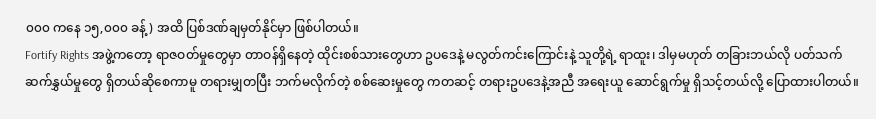၀၀၀ ကနေ ၁၅,၀၀၀ ခန့်) အထိ ပြစ်ဒဏ်ချမှတ်နိုင်မှာ ဖြစ်ပါတယ်။
Fortify Rights အဖွဲ့ကတော့ ရာဇဝတ်မှုတွေမှာ တာဝန်ရှိနေတဲ့ ထိုင်းစစ်သားတွေဟာ ဥပဒေနဲ့ မလွတ်ကင်းကြောင်းနဲ့ သူတို့ရဲ့ ရာထူး၊ ဒါမှမဟုတ် တခြားဘယ်လို ပတ်သက်ဆက်နွှယ်မှုတွေ ရှိတယ်ဆိုစေကာမူ တရားမျှတပြီး ဘက်မလိုက်တဲ့ စစ်ဆေးမှုတွေ ကတဆင့် တရားဥပဒေနဲ့အညီ အရေးယူ ဆောင်ရွက်မှု ရှိသင့်တယ်လို့ ပြောထားပါတယ်။